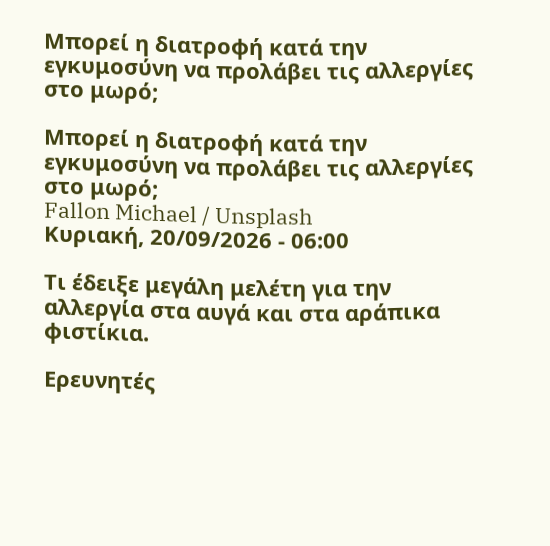Μπορεί η διατροφή κατά την εγκυμοσύνη να προλάβει τις αλλεργίες στο μωρό;

Μπορεί η διατροφή κατά την εγκυμοσύνη να προλάβει τις αλλεργίες στο μωρό;
Fallon Michael / Unsplash
Κυριακή, 20/09/2026 - 06:00

Tι έδειξε μεγάλη μελέτη για την αλλεργία στα αυγά και στα αράπικα φιστίκια.

Ερευνητές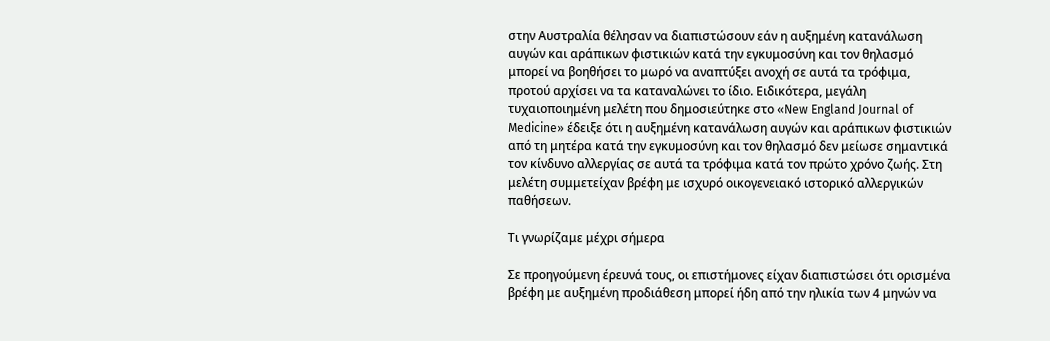στην Αυστραλία θέλησαν να διαπιστώσουν εάν η αυξημένη κατανάλωση αυγών και αράπικων φιστικιών κατά την εγκυμοσύνη και τον θηλασμό μπορεί να βοηθήσει το μωρό να αναπτύξει ανοχή σε αυτά τα τρόφιμα, προτού αρχίσει να τα καταναλώνει το ίδιο. Ειδικότερα, μεγάλη τυχαιοποιημένη μελέτη που δημοσιεύτηκε στο «New England Journal of Medicine» έδειξε ότι η αυξημένη κατανάλωση αυγών και αράπικων φιστικιών από τη μητέρα κατά την εγκυμοσύνη και τον θηλασμό δεν μείωσε σημαντικά τον κίνδυνο αλλεργίας σε αυτά τα τρόφιμα κατά τον πρώτο χρόνο ζωής. Στη μελέτη συμμετείχαν βρέφη με ισχυρό οικογενειακό ιστορικό αλλεργικών παθήσεων.

Τι γνωρίζαμε μέχρι σήμερα

Σε προηγούμενη έρευνά τους, οι επιστήμονες είχαν διαπιστώσει ότι ορισμένα βρέφη με αυξημένη προδιάθεση μπορεί ήδη από την ηλικία των 4 μηνών να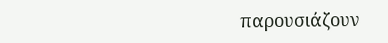παρουσιάζουν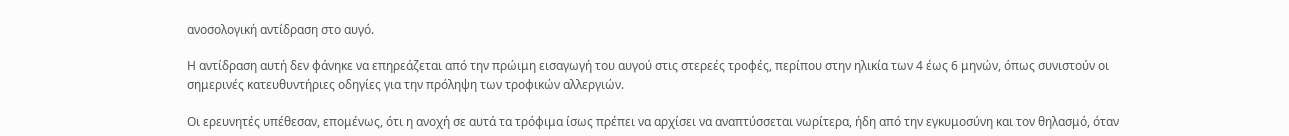ανοσολογική αντίδραση στο αυγό.

Η αντίδραση αυτή δεν φάνηκε να επηρεάζεται από την πρώιμη εισαγωγή του αυγού στις στερεές τροφές, περίπου στην ηλικία των 4 έως 6 μηνών, όπως συνιστούν οι σημερινές κατευθυντήριες οδηγίες για την πρόληψη των τροφικών αλλεργιών.

Οι ερευνητές υπέθεσαν, επομένως, ότι η ανοχή σε αυτά τα τρόφιμα ίσως πρέπει να αρχίσει να αναπτύσσεται νωρίτερα, ήδη από την εγκυμοσύνη και τον θηλασμό, όταν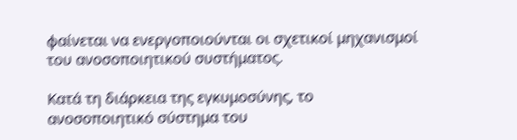φαίνεται να ενεργοποιούνται οι σχετικοί μηχανισμοί του ανοσοποιητικού συστήματος.

Κατά τη διάρκεια της εγκυμοσύνης, το ανοσοποιητικό σύστημα του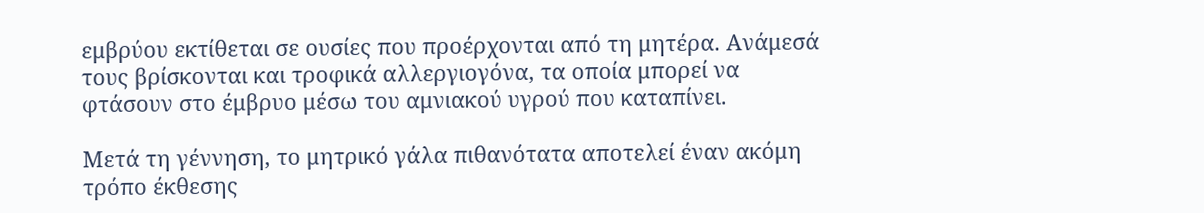εμβρύου εκτίθεται σε ουσίες που προέρχονται από τη μητέρα. Ανάμεσά τους βρίσκονται και τροφικά αλλεργιογόνα, τα οποία μπορεί να φτάσουν στο έμβρυο μέσω του αμνιακού υγρού που καταπίνει.

Μετά τη γέννηση, το μητρικό γάλα πιθανότατα αποτελεί έναν ακόμη τρόπο έκθεσης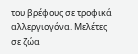του βρέφους σε τροφικά αλλεργιογόνα. Μελέτες σε ζώα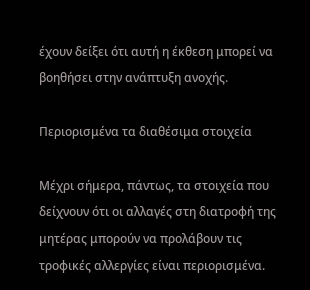έχουν δείξει ότι αυτή η έκθεση μπορεί να βοηθήσει στην ανάπτυξη ανοχής.

Περιορισμένα τα διαθέσιμα στοιχεία

Μέχρι σήμερα, πάντως, τα στοιχεία που δείχνουν ότι οι αλλαγές στη διατροφή της μητέρας μπορούν να προλάβουν τις τροφικές αλλεργίες είναι περιορισμένα.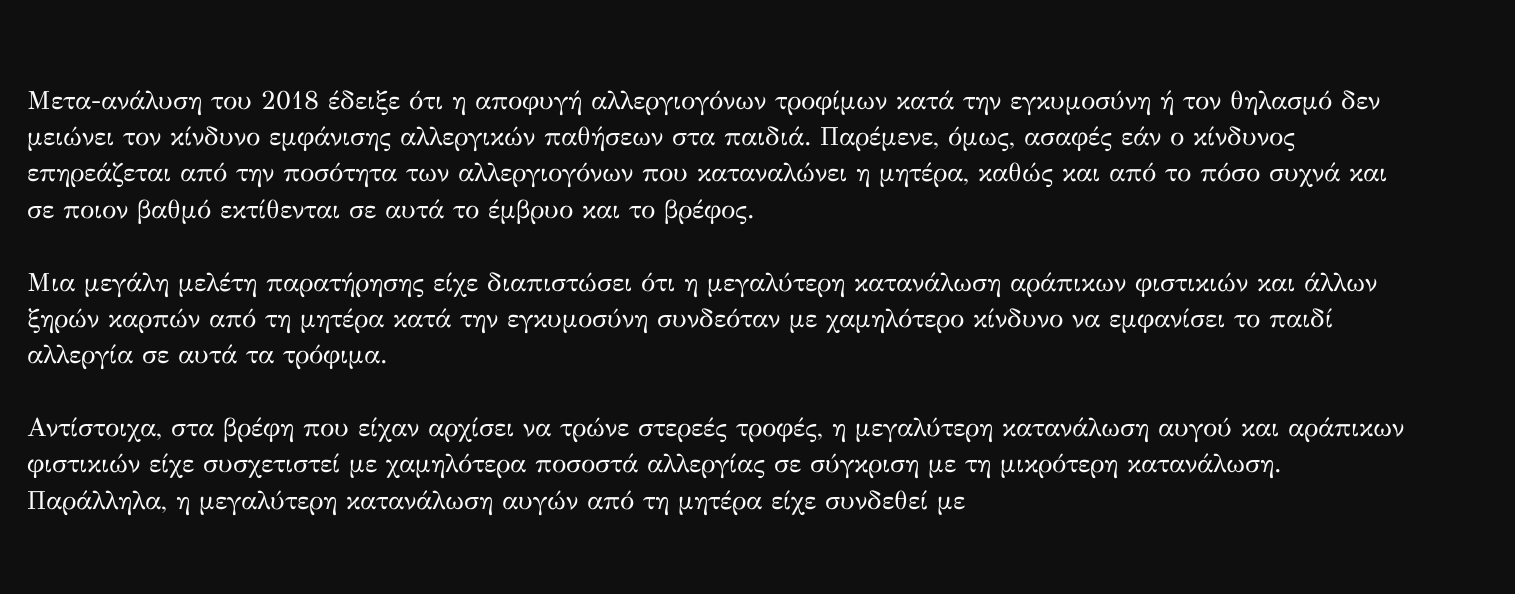Μετα-ανάλυση του 2018 έδειξε ότι η αποφυγή αλλεργιογόνων τροφίμων κατά την εγκυμοσύνη ή τον θηλασμό δεν μειώνει τον κίνδυνο εμφάνισης αλλεργικών παθήσεων στα παιδιά. Παρέμενε, όμως, ασαφές εάν ο κίνδυνος επηρεάζεται από την ποσότητα των αλλεργιογόνων που καταναλώνει η μητέρα, καθώς και από το πόσο συχνά και σε ποιον βαθμό εκτίθενται σε αυτά το έμβρυο και το βρέφος.

Μια μεγάλη μελέτη παρατήρησης είχε διαπιστώσει ότι η μεγαλύτερη κατανάλωση αράπικων φιστικιών και άλλων ξηρών καρπών από τη μητέρα κατά την εγκυμοσύνη συνδεόταν με χαμηλότερο κίνδυνο να εμφανίσει το παιδί αλλεργία σε αυτά τα τρόφιμα.

Αντίστοιχα, στα βρέφη που είχαν αρχίσει να τρώνε στερεές τροφές, η μεγαλύτερη κατανάλωση αυγού και αράπικων φιστικιών είχε συσχετιστεί με χαμηλότερα ποσοστά αλλεργίας σε σύγκριση με τη μικρότερη κατανάλωση. Παράλληλα, η μεγαλύτερη κατανάλωση αυγών από τη μητέρα είχε συνδεθεί με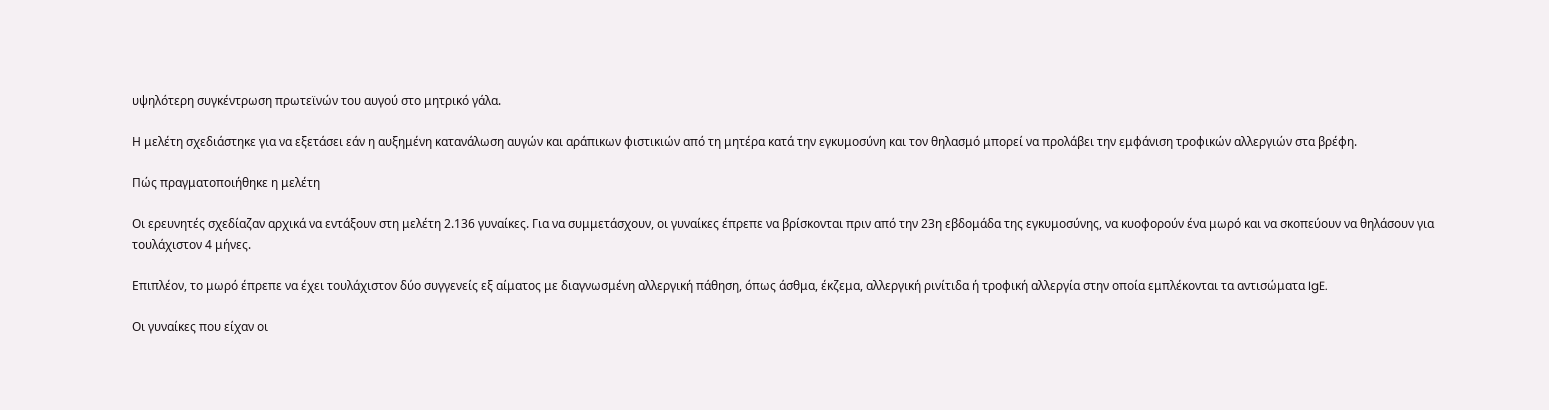υψηλότερη συγκέντρωση πρωτεϊνών του αυγού στο μητρικό γάλα.

Η μελέτη σχεδιάστηκε για να εξετάσει εάν η αυξημένη κατανάλωση αυγών και αράπικων φιστικιών από τη μητέρα κατά την εγκυμοσύνη και τον θηλασμό μπορεί να προλάβει την εμφάνιση τροφικών αλλεργιών στα βρέφη.

Πώς πραγματοποιήθηκε η μελέτη

Οι ερευνητές σχεδίαζαν αρχικά να εντάξουν στη μελέτη 2.136 γυναίκες. Για να συμμετάσχουν, οι γυναίκες έπρεπε να βρίσκονται πριν από την 23η εβδομάδα της εγκυμοσύνης, να κυοφορούν ένα μωρό και να σκοπεύουν να θηλάσουν για τουλάχιστον 4 μήνες.

Επιπλέον, το μωρό έπρεπε να έχει τουλάχιστον δύο συγγενείς εξ αίματος με διαγνωσμένη αλλεργική πάθηση, όπως άσθμα, έκζεμα, αλλεργική ρινίτιδα ή τροφική αλλεργία στην οποία εμπλέκονται τα αντισώματα IgE.

Οι γυναίκες που είχαν οι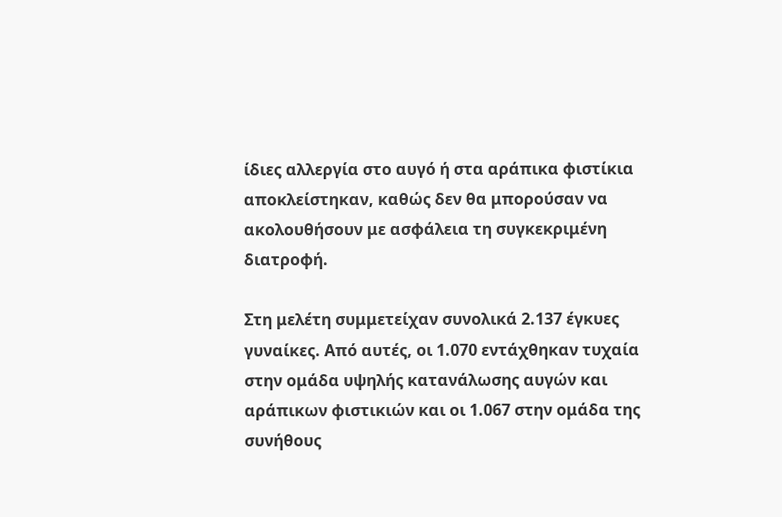ίδιες αλλεργία στο αυγό ή στα αράπικα φιστίκια αποκλείστηκαν, καθώς δεν θα μπορούσαν να ακολουθήσουν με ασφάλεια τη συγκεκριμένη διατροφή.

Στη μελέτη συμμετείχαν συνολικά 2.137 έγκυες γυναίκες. Από αυτές, οι 1.070 εντάχθηκαν τυχαία στην ομάδα υψηλής κατανάλωσης αυγών και αράπικων φιστικιών και οι 1.067 στην ομάδα της συνήθους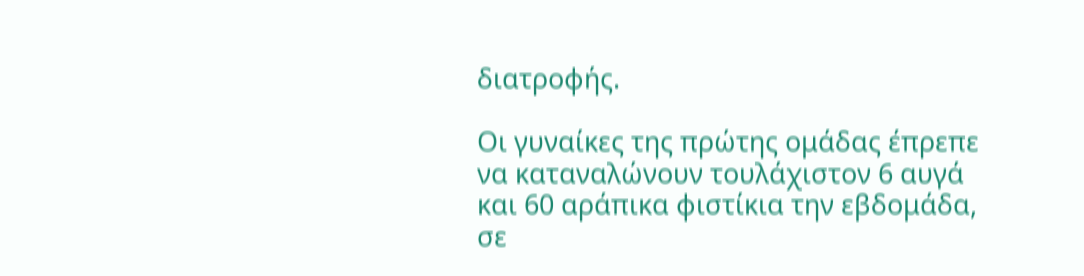διατροφής.

Οι γυναίκες της πρώτης ομάδας έπρεπε να καταναλώνουν τουλάχιστον 6 αυγά και 60 αράπικα φιστίκια την εβδομάδα, σε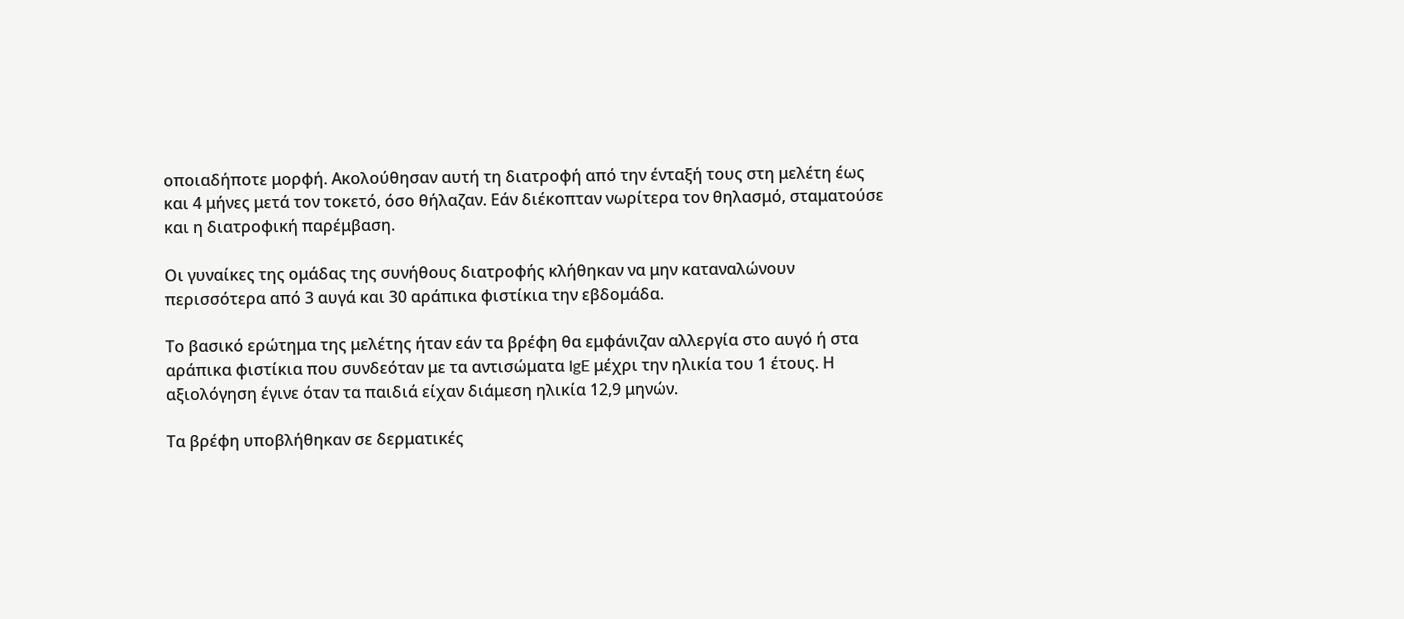οποιαδήποτε μορφή. Ακολούθησαν αυτή τη διατροφή από την ένταξή τους στη μελέτη έως και 4 μήνες μετά τον τοκετό, όσο θήλαζαν. Εάν διέκοπταν νωρίτερα τον θηλασμό, σταματούσε και η διατροφική παρέμβαση.

Οι γυναίκες της ομάδας της συνήθους διατροφής κλήθηκαν να μην καταναλώνουν περισσότερα από 3 αυγά και 30 αράπικα φιστίκια την εβδομάδα.

Το βασικό ερώτημα της μελέτης ήταν εάν τα βρέφη θα εμφάνιζαν αλλεργία στο αυγό ή στα αράπικα φιστίκια που συνδεόταν με τα αντισώματα IgE μέχρι την ηλικία του 1 έτους. Η αξιολόγηση έγινε όταν τα παιδιά είχαν διάμεση ηλικία 12,9 μηνών.

Τα βρέφη υποβλήθηκαν σε δερματικές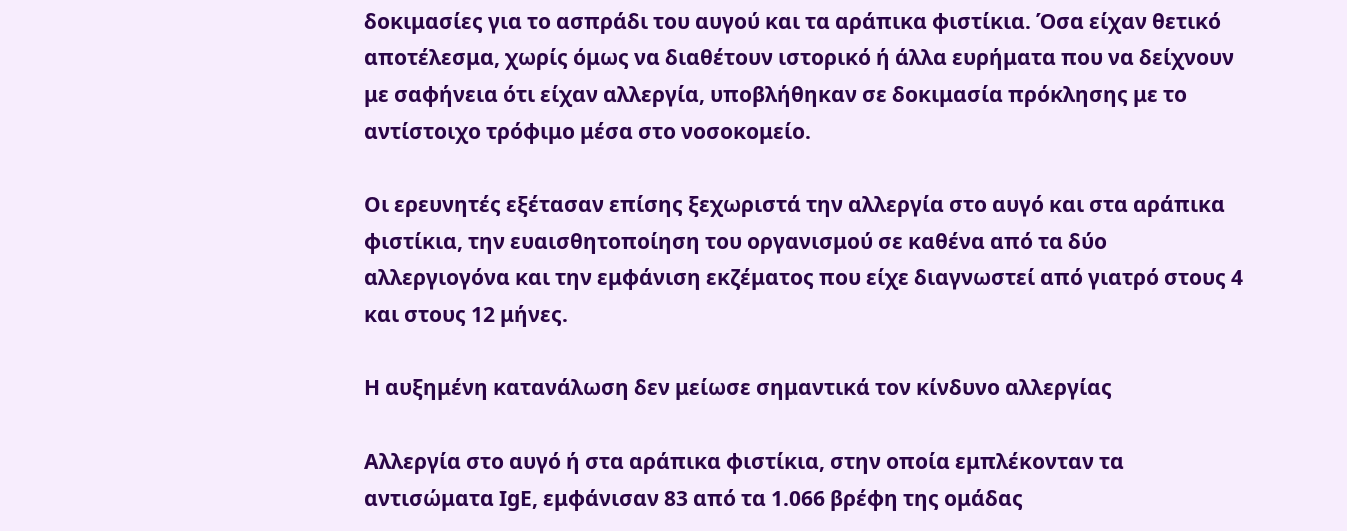δοκιμασίες για το ασπράδι του αυγού και τα αράπικα φιστίκια. Όσα είχαν θετικό αποτέλεσμα, χωρίς όμως να διαθέτουν ιστορικό ή άλλα ευρήματα που να δείχνουν με σαφήνεια ότι είχαν αλλεργία, υποβλήθηκαν σε δοκιμασία πρόκλησης με το αντίστοιχο τρόφιμο μέσα στο νοσοκομείο.

Οι ερευνητές εξέτασαν επίσης ξεχωριστά την αλλεργία στο αυγό και στα αράπικα φιστίκια, την ευαισθητοποίηση του οργανισμού σε καθένα από τα δύο αλλεργιογόνα και την εμφάνιση εκζέματος που είχε διαγνωστεί από γιατρό στους 4 και στους 12 μήνες.

Η αυξημένη κατανάλωση δεν μείωσε σημαντικά τον κίνδυνο αλλεργίας

Αλλεργία στο αυγό ή στα αράπικα φιστίκια, στην οποία εμπλέκονταν τα αντισώματα IgE, εμφάνισαν 83 από τα 1.066 βρέφη της ομάδας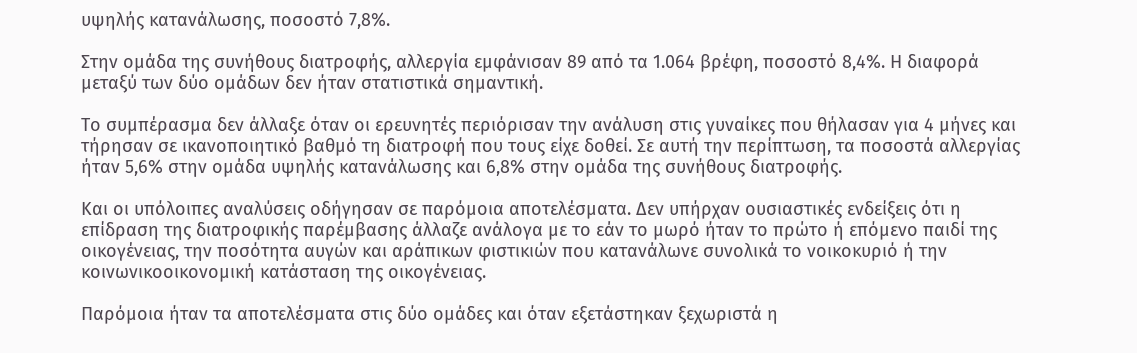υψηλής κατανάλωσης, ποσοστό 7,8%.

Στην ομάδα της συνήθους διατροφής, αλλεργία εμφάνισαν 89 από τα 1.064 βρέφη, ποσοστό 8,4%. Η διαφορά μεταξύ των δύο ομάδων δεν ήταν στατιστικά σημαντική.

Το συμπέρασμα δεν άλλαξε όταν οι ερευνητές περιόρισαν την ανάλυση στις γυναίκες που θήλασαν για 4 μήνες και τήρησαν σε ικανοποιητικό βαθμό τη διατροφή που τους είχε δοθεί. Σε αυτή την περίπτωση, τα ποσοστά αλλεργίας ήταν 5,6% στην ομάδα υψηλής κατανάλωσης και 6,8% στην ομάδα της συνήθους διατροφής.

Και οι υπόλοιπες αναλύσεις οδήγησαν σε παρόμοια αποτελέσματα. Δεν υπήρχαν ουσιαστικές ενδείξεις ότι η επίδραση της διατροφικής παρέμβασης άλλαζε ανάλογα με το εάν το μωρό ήταν το πρώτο ή επόμενο παιδί της οικογένειας, την ποσότητα αυγών και αράπικων φιστικιών που κατανάλωνε συνολικά το νοικοκυριό ή την κοινωνικοοικονομική κατάσταση της οικογένειας.

Παρόμοια ήταν τα αποτελέσματα στις δύο ομάδες και όταν εξετάστηκαν ξεχωριστά η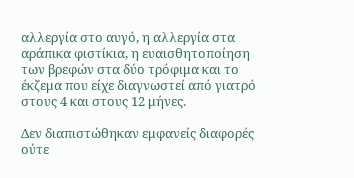αλλεργία στο αυγό, η αλλεργία στα αράπικα φιστίκια, η ευαισθητοποίηση των βρεφών στα δύο τρόφιμα και το έκζεμα που είχε διαγνωστεί από γιατρό στους 4 και στους 12 μήνες.

Δεν διαπιστώθηκαν εμφανείς διαφορές ούτε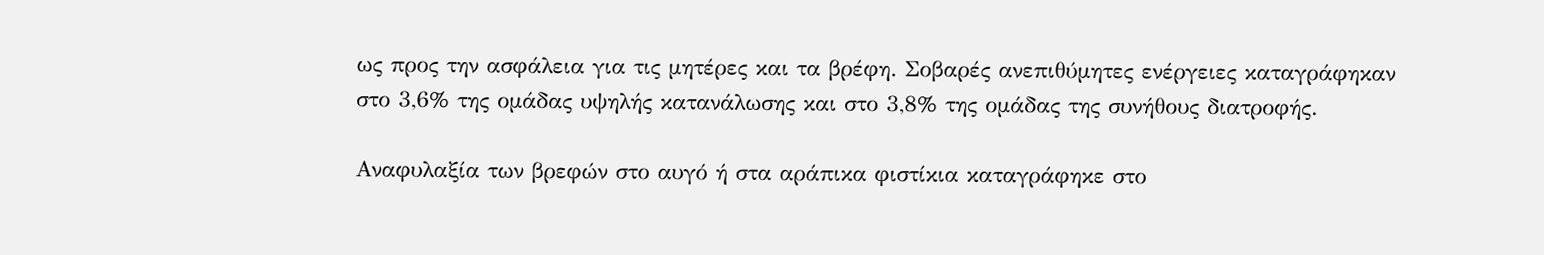ως προς την ασφάλεια για τις μητέρες και τα βρέφη. Σοβαρές ανεπιθύμητες ενέργειες καταγράφηκαν στο 3,6% της ομάδας υψηλής κατανάλωσης και στο 3,8% της ομάδας της συνήθους διατροφής.

Αναφυλαξία των βρεφών στο αυγό ή στα αράπικα φιστίκια καταγράφηκε στο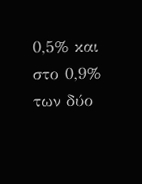0,5% και στο 0,9% των δύο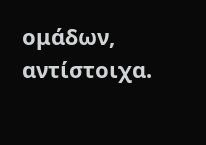ομάδων, αντίστοιχα.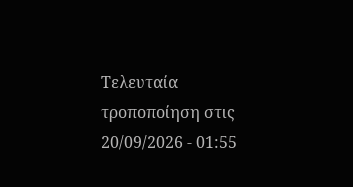Τελευταία τροποποίηση στις 20/09/2026 - 01:55